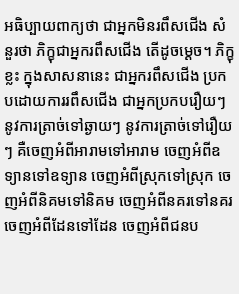អធិប្បាយពាក្យថា ជាអ្នកមិនរពឹសជើង សំនួរថា ភិក្ខុជាអ្នករពឹសជើង តើដូចម្ដេច។ ភិក្ខុខ្លះ ក្នុងសាសនានេះ ជាអ្នករពឹសជើង ប្រកបដោយការរពឹសជើង ជាអ្នកប្រកបរឿយៗ នូវការត្រាច់ទៅឆ្ងាយៗ នូវការត្រាច់ទៅរឿយៗ គឺចេញអំពីអារាមទៅអារាម ចេញអំពីឧទ្យានទៅឧទ្យាន ចេញអំពីស្រុកទៅស្រុក ចេញអំពីនិគមទៅនិគម ចេញអំពីនគរទៅនគរ ចេញអំពីដែនទៅដែន ចេញអំពីជនប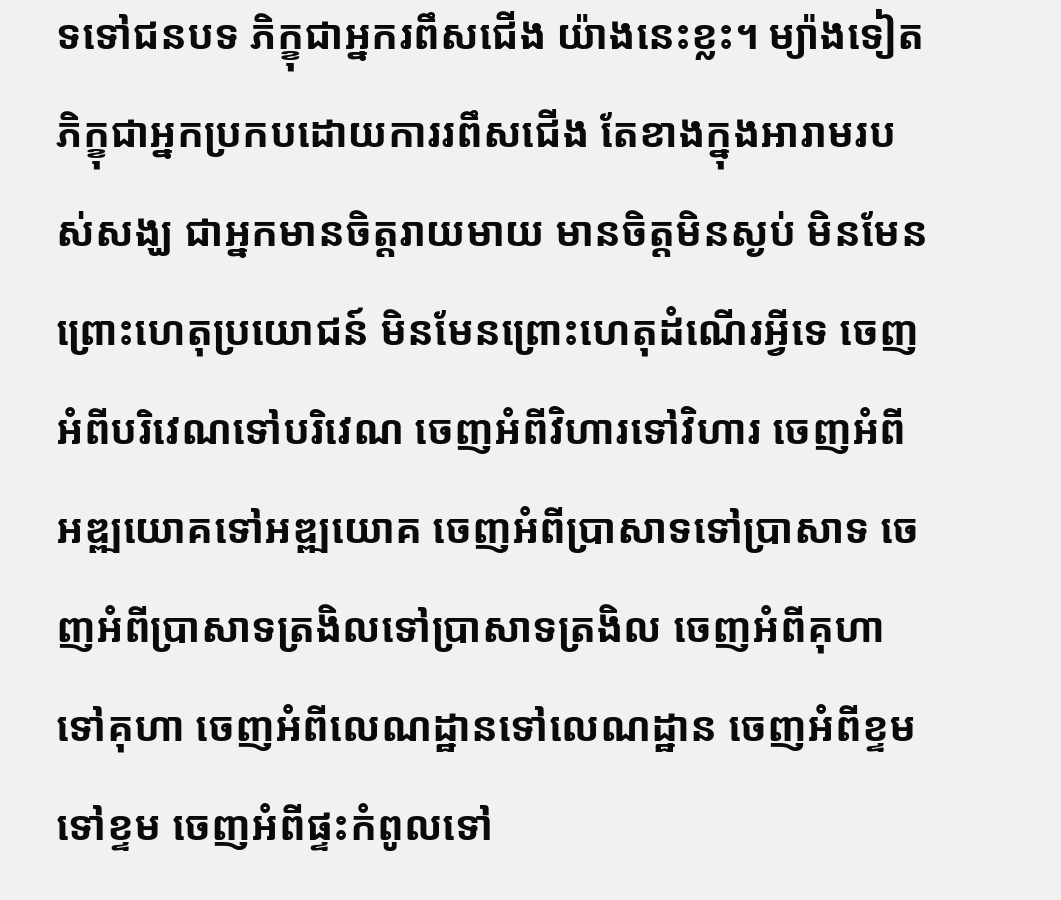ទទៅជនបទ ភិក្ខុជាអ្នករពឹសជើង យ៉ាងនេះខ្លះ។ ម្យ៉ាងទៀត ភិក្ខុជាអ្នកប្រកបដោយការរពឹសជើង តែខាងក្នុងអារាមរបស់សង្ឃ ជាអ្នកមានចិត្តរាយមាយ មានចិត្តមិនស្ងប់ មិនមែនព្រោះហេតុប្រយោជន៍ មិនមែនព្រោះហេតុដំណើរអ្វីទេ ចេញអំពីបរិវេណទៅបរិវេណ ចេញអំពីវិហារទៅវិហារ ចេញអំពីអឌ្ឍយោគទៅអឌ្ឍយោគ ចេញអំពីប្រាសាទទៅប្រាសាទ ចេញអំពីប្រាសាទត្រងិលទៅប្រាសាទត្រងិល ចេញអំពីគុហាទៅគុហា ចេញអំពីលេណដ្ឋានទៅលេណដ្ឋាន ចេញអំពីខ្ទមទៅខ្ទម ចេញអំពីផ្ទះកំពូលទៅ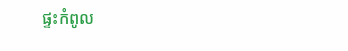ផ្ទះកំពូល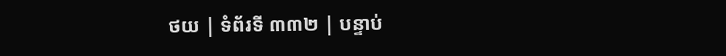ថយ | ទំព័រទី ៣៣២ | បន្ទាប់